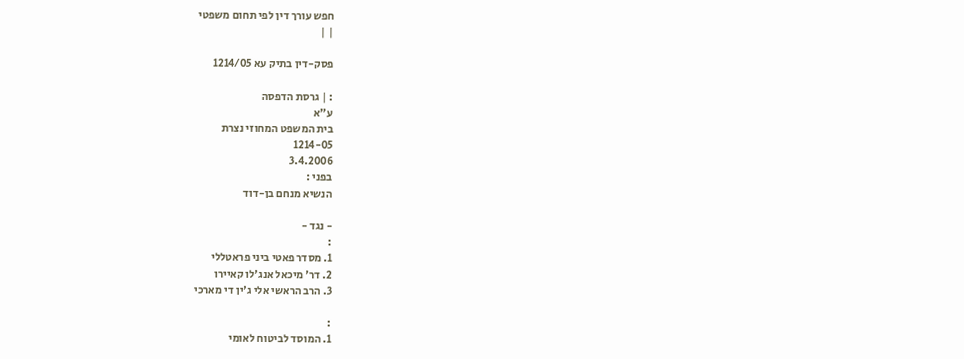חפש עורך דין לפי תחום משפטי
| |

פסק-דין בתיק עא 1214/05

: | גרסת הדפסה
ע"א
בית המשפט המחוזי נצרת
1214-05
3.4.2006
בפני :
הנשיא מנחם בן-דוד

- נגד -
:
1. מסדר פאטי ביני פראטללי
2. דר' מיכאל אנג'לו קאיירו
3. הרב הראשי אלי ג'ין די מארכי

:
1. המוסד לביטוח לאומי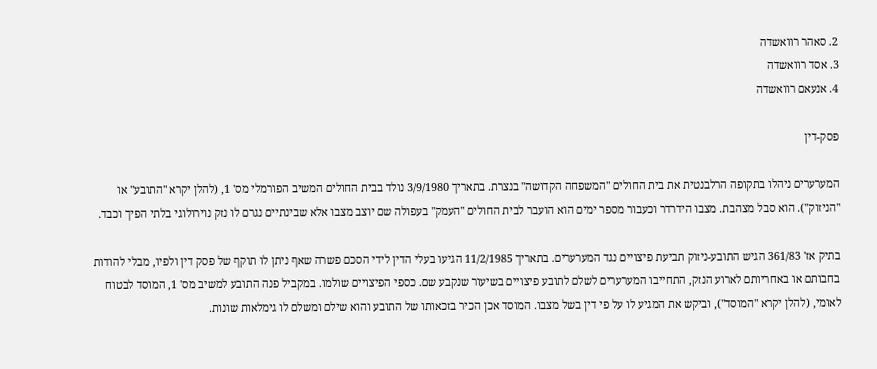2. סאהר רוואשדה
3. אסד רוואשדה
4. אנעאם רוואשדה

פסק-דין

המערערים ניהלו בתקופה הרלבנטית את בית החולים "המשפחה הקדושה" בנצרת. בתאריך 3/9/1980 נולד בבית החולים המשיב הפורמלי מס' 1, (להלן יקרא "התובע" או "הניזוק"). הוא סבל מצהבת. מצבו הידרדר וכעבור מספר ימים הוא הועבר לבית החולים "העמק" בעפולה שם יוצב מצבו אלא שבינתיים נגרם לו נזק נוירולוגי בלתי הפיך וכבד.

בתיק אז' 361/83 הגיש התובע-ניזוק תביעת פיצויים נגד המערערים. בתאריך 11/2/1985 הגיעו בעלי הדין לידי הסכם פשרה שאף ניתן לו תוקף של פסק דין ולפיו, מבלי להודות בחבותם או באחריותם לארוע הנזק, התחייבו המערערים לשלם לתובע פיצויים בשיעור שנקבע שם. כספי הפיצויים שולמו. במקביל פנה התובע למשיב מס' 1, המוסד לבטוח לאומי, (להלן יקרא "המוסד"), וביקש את המגיע לו על פי דין בשל מצבו. המוסד אכן הכיר בזכאותו של התובע והוא שילם ומשלם לו גימלאות שונות.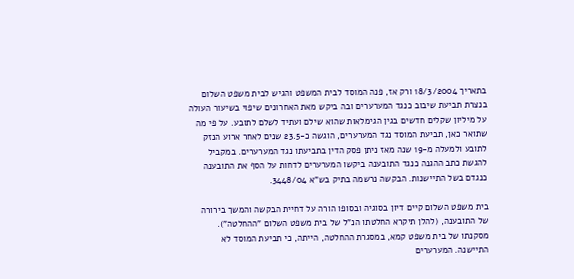בתאריך 18/3/2004 ורק אז, פנה המוסד לבית המשפט והגיש לבית משפט השלום בנצרת תביעת שיבוב כנגד המערערים ובה ביקש מאת האחרונים שיפוי בשיעור העולה על מיליון שקלים חדשים בגין הגימלאות שהוא שילם ועתיד לשלם לתובע. על פי מה שתואר כאן, תביעת המוסד נגד המערערים, הוגשה כ-23.5 שנים לאחר ארוע הנזק לתובע ולמעלה מ-19 שנה מאז ניתן פסק הדין בתביעתו נגד המערערים. במקביל להגשת כתב ההגנה כנגד התובענה ביקשו המערערים לדחות על הסף את התובענה כנגדם בשל התיישנות. הבקשה נרשמה בתיק בש"א 3448/04.

בית משפט השלום קיים דיון בסוגיה ובסופו הורה על דחיית הבקשה והמשך בירורה של התובענה, (להלן תיקרא החלטתו הנ"ל של בית משפט השלום "ההחלטה"). מסקנתו של בית משפט קמא, במסגרת ההחלטה, הייתה, כי תביעת המוסד לא התיישנה. המערערים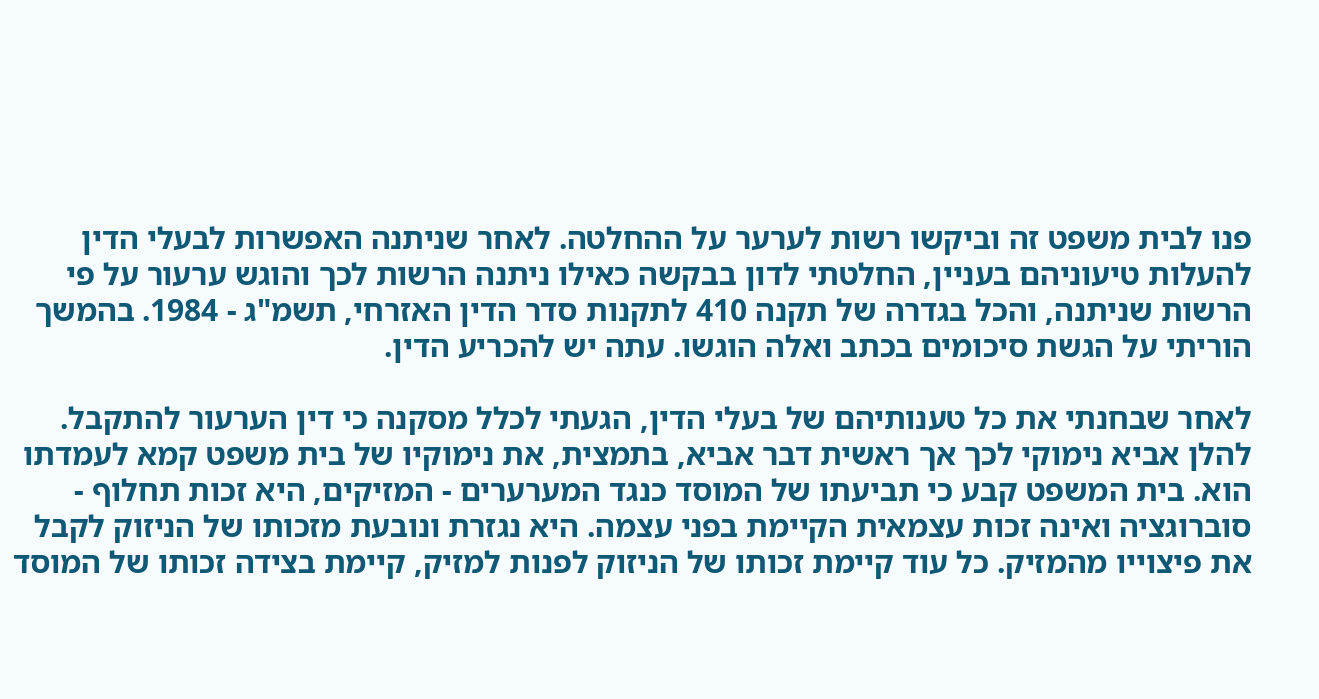פנו לבית משפט זה וביקשו רשות לערער על ההחלטה. לאחר שניתנה האפשרות לבעלי הדין להעלות טיעוניהם בעניין, החלטתי לדון בבקשה כאילו ניתנה הרשות לכך והוגש ערעור על פי הרשות שניתנה, והכל בגדרה של תקנה 410 לתקנות סדר הדין האזרחי, תשמ"ג - 1984. בהמשך הוריתי על הגשת סיכומים בכתב ואלה הוגשו. עתה יש להכריע הדין.

לאחר שבחנתי את כל טענותיהם של בעלי הדין, הגעתי לכלל מסקנה כי דין הערעור להתקבל. להלן אביא נימוקי לכך אך ראשית דבר אביא, בתמצית, את נימוקיו של בית משפט קמא לעמדתו הוא. בית המשפט קבע כי תביעתו של המוסד כנגד המערערים - המזיקים, היא זכות תחלוף - סוברוגציה ואינה זכות עצמאית הקיימת בפני עצמה. היא נגזרת ונובעת מזכותו של הניזוק לקבל את פיצוייו מהמזיק. כל עוד קיימת זכותו של הניזוק לפנות למזיק, קיימת בצידה זכותו של המוסד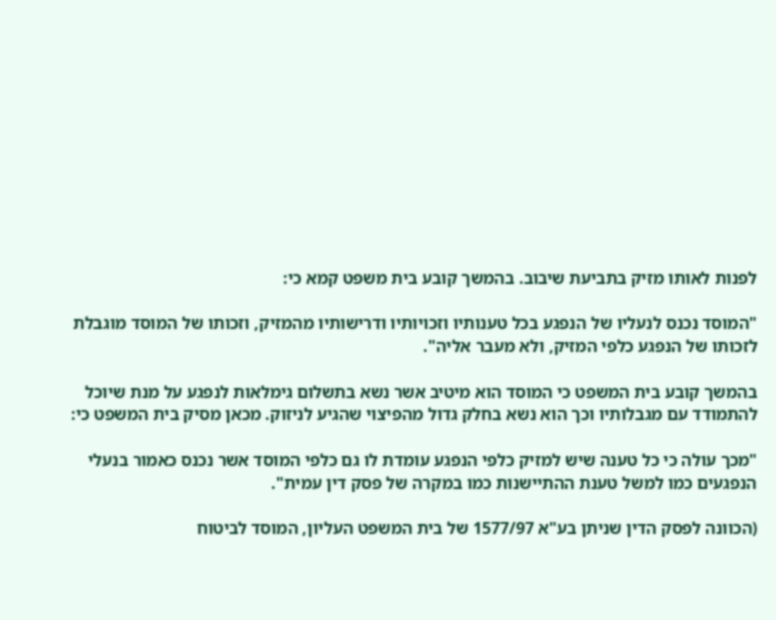לפנות לאותו מזיק בתביעת שיבוב. בהמשך קובע בית משפט קמא כי:

"המוסד נכנס לנעליו של הנפגע בכל טענותיו וזכויותיו ודרישותיו מהמזיק, וזכותו של המוסד מוגבלת לזכותו של הנפגע כלפי המזיק, ולא מעבר אליה".

בהמשך קובע בית המשפט כי המוסד הוא מיטיב אשר נשא בתשלום גימלאות לנפגע על מנת שיוכל להתמודד עם מגבלותיו וכך הוא נשא בחלק גדול מהפיצוי שהגיע לניזוק. מכאן מסיק בית המשפט כי:

"מכך עולה כי כל טענה שיש למזיק כלפי הנפגע עומדת לו גם כלפי המוסד אשר נכנס כאמור בנעלי הנפגעים כמו למשל טענת ההתיישנות כמו במקרה של פסק דין עמית".

(הכוונה לפסק הדין שניתן בע"א 1577/97 של בית המשפט העליון, המוסד לביטוח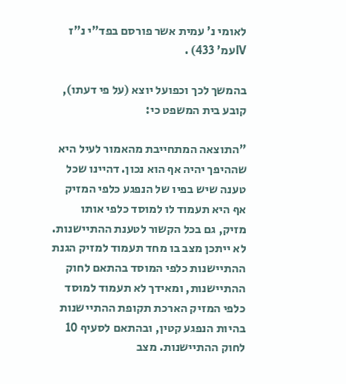לאומי נ' עמית אשר פורסם בפד"י נ"ז IVעמ' 433) .

בהמשך לכך וכפועל יוצא (על פי דעתו), קובע בית המשפט כי:

"התוצאה המתחייבת מהאמור לעיל היא שההיפך יהיה אף הוא נכון. דהיינו שכל טענה שיש בפיו של הנפגע כלפי המזיק אף היא תעמוד לו למוסד כלפי אותו מזיק, גם בכל הקשור לטענת ההתיישנות. לא ייתכן מצב בו מחד תעמוד למזיק הגנת ההתיישנות כלפי המוסד בהתאם לחוק ההתיישנות, ומאידך לא תעמוד למוסד כלפי המזיק הארכת תקופת ההתיישנות בהיות הנפגע קטין, ובהתאם לסעיף 10 לחוק ההתיישנות. מצב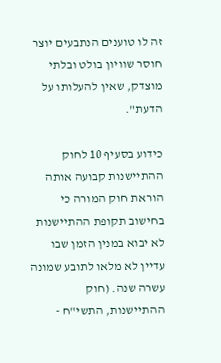זה לו טוענים הנתבעים יוצר חוסר שוויון בולט ובלתי מוצדק, שאין להעלותו על הדעת".

כידוע בסעיף 10 לחוק ההתיישנות קבועה אותה הוראת חוק המורה כי בחישוב תקופת ההתיישנות לא יבוא במנין הזמן שבו עדיין לא מלאו לתובע שמונה עשרה שנה. (חוק ההתיישנות, התשי"ח -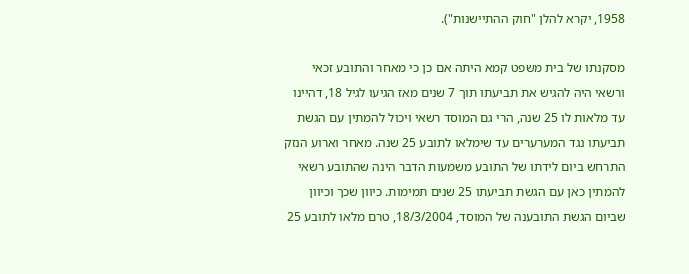1958, יקרא להלן "חוק ההתיישנות").

מסקנתו של בית משפט קמא היתה אם כן כי מאחר והתובע זכאי ורשאי היה להגיש את תביעתו תוך 7 שנים מאז הגיעו לגיל 18, דהיינו עד מלאות לו 25 שנה, הרי גם המוסד רשאי ויכול להמתין עם הגשת תביעתו נגד המערערים עד שימלאו לתובע 25 שנה. מאחר וארוע הנזק התרחש ביום לידתו של התובע משמעות הדבר הינה שהתובע רשאי להמתין כאן עם הגשת תביעתו 25 שנים תמימות. כיוון שכך וכיוון שביום הגשת התובענה של המוסד, 18/3/2004, טרם מלאו לתובע 25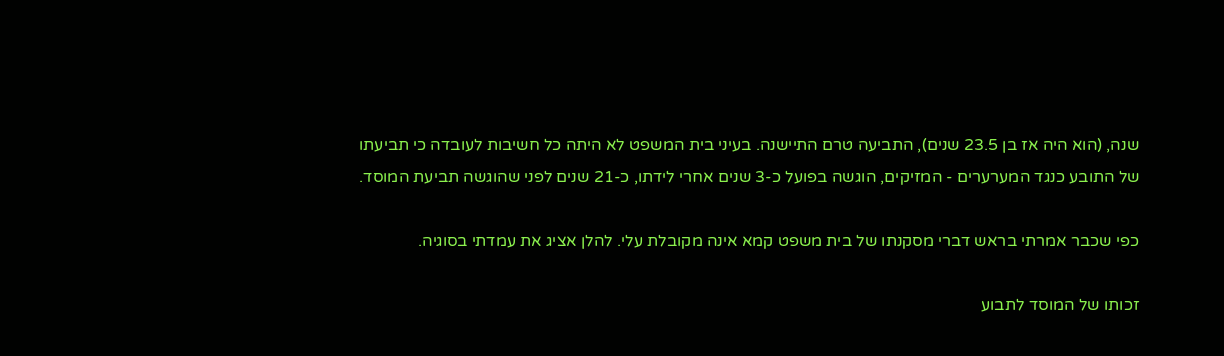שנה, (הוא היה אז בן 23.5 שנים), התביעה טרם התיישנה. בעיני בית המשפט לא היתה כל חשיבות לעובדה כי תביעתו של התובע כנגד המערערים - המזיקים, הוגשה בפועל כ-3 שנים אחרי לידתו, כ-21 שנים לפני שהוגשה תביעת המוסד.

כפי שכבר אמרתי בראש דברי מסקנתו של בית משפט קמא אינה מקובלת עלי. להלן אציג את עמדתי בסוגיה.

זכותו של המוסד לתבוע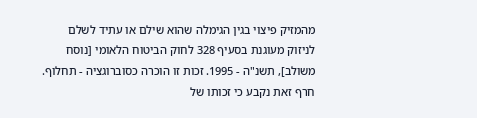מהמזיק פיצוי בגין הגימלה שהוא שילם או עתיד לשלם לניזוק מעוגנת בסעיף 328 לחוק הביטוח הלאומי [נוסח משולב], תשנ"ה - 1995. זכות זו הוכרה כסוברוגציה - תחלוף. חרף זאת נקבע כי זכותו של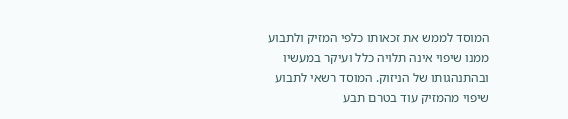המוסד לממש את זכאותו כלפי המזיק ולתבוע ממנו שיפוי אינה תלויה כלל ועיקר במעשיו ובהתנהגותו של הניזוק. המוסד רשאי לתבוע שיפוי מהמזיק עוד בטרם תבע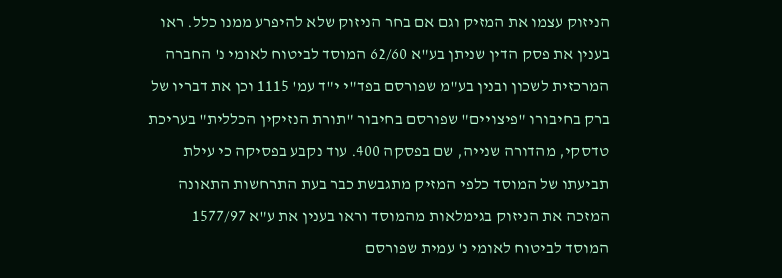הניזוק עצמו את המזיק וגם אם בחר הניזוק שלא להיפרע ממנו כלל. ראו בענין את פסק הדין שניתן בע"א 62/60 המוסד לביטוח לאומי נ' החברה המרכזית לשכון ובנין בע"מ שפורסם בפד"י י"ד עמ' 1115 וכן את דבריו של ברק בחיבורו "פיצויים" שפורסם בחיבור "תורת הנזיקין הכללית" בעריכת טדסקי, מהדורה שנייה, שם בפסקה 400. עוד נקבע בפסיקה כי עילת תביעתו של המוסד כלפי המזיק מתגבשת כבר בעת התרחשות התאונה המזכה את הניזוק בגימלאות מהמוסד וראו בענין את ע"א 1577/97 המוסד לביטוח לאומי נ' עמית שפורסם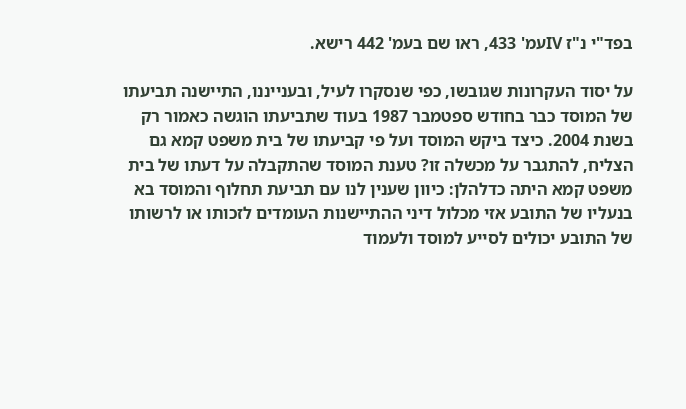בפד"י נ"ז IVעמ' 433, ראו שם בעמ' 442 רישא.

על יסוד העקרונות שגובשו, כפי שנסקרו לעיל, ובענייננו, התיישנה תביעתו של המוסד כבר בחודש ספטמבר 1987 בעוד שתביעתו הוגשה כאמור רק בשנת 2004. כיצד ביקש המוסד ועל פי קביעתו של בית משפט קמא גם הצליח, להתגבר על מכשלה זו? טענת המוסד שהתקבלה על דעתו של בית משפט קמא היתה כדלהלן: כיוון שענין לנו עם תביעת תחלוף והמוסד בא בנעליו של התובע אזי מכלול דיני ההתיישנות העומדים לזכותו או לרשותו של התובע יכולים לסייע למוסד ולעמוד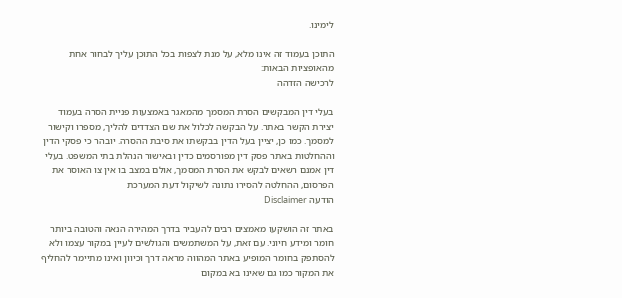לימינו.

התוכן בעמוד זה אינו מלא, על מנת לצפות בכל התוכן עליך לבחור אחת מהאופציות הבאות:
לרכישה הזדהה

בעלי דין המבקשים הסרת המסמך מהמאגר באמצעות פניית הסרה בעמוד יצירת הקשר באתר. על הבקשה לכלול את שם הצדדים להליך, מספרו וקישור למסמך. כמו כן, יציין בעל הדין בבקשתו את סיבת ההסרה. יובהר כי פסקי הדין וההחלטות באתר פסק דין מפורסמים כדין ובאישור הנהלת בתי המשפט. בעלי דין אמנם רשאים לבקש את הסרת המסמך, אולם במצב בו אין צו האוסר את הפרסום, ההחלטה להסירו נתונה לשיקול דעת המערכת
הודעה Disclaimer

באתר זה הושקעו מאמצים רבים להעביר בדרך המהירה הנאה והטובה ביותר חומר ומידע חיוני. עם זאת, על המשתמשים והגולשים לעיין במקור עצמו ולא להסתפק בחומר המופיע באתר המהווה מראה דרך וכיוון ואינו מתיימר להחליף את המקור כמו גם שאינו בא במקום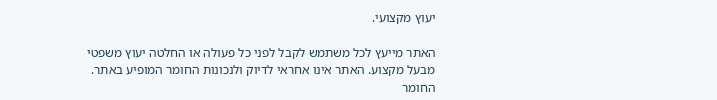יעוץ מקצועי.

האתר מייעץ לכל משתמש לקבל לפני כל פעולה או החלטה יעוץ משפטי מבעל מקצוע. האתר אינו אחראי לדיוק ולנכונות החומר המופיע באתר. החומר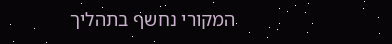המקורי נחשף בתהליך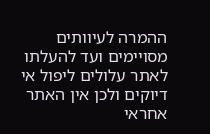ההמרה לעיוותים מסויימים ועד להעלתו לאתר עלולים ליפול אי דיוקים ולכן אין האתר אחראי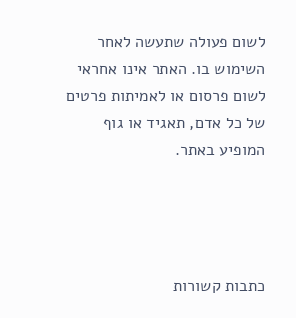לשום פעולה שתעשה לאחר השימוש בו. האתר אינו אחראי לשום פרסום או לאמיתות פרטים של כל אדם, תאגיד או גוף המופיע באתר.




כתבות קשורות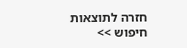חזרה לתוצאות חיפוש >>